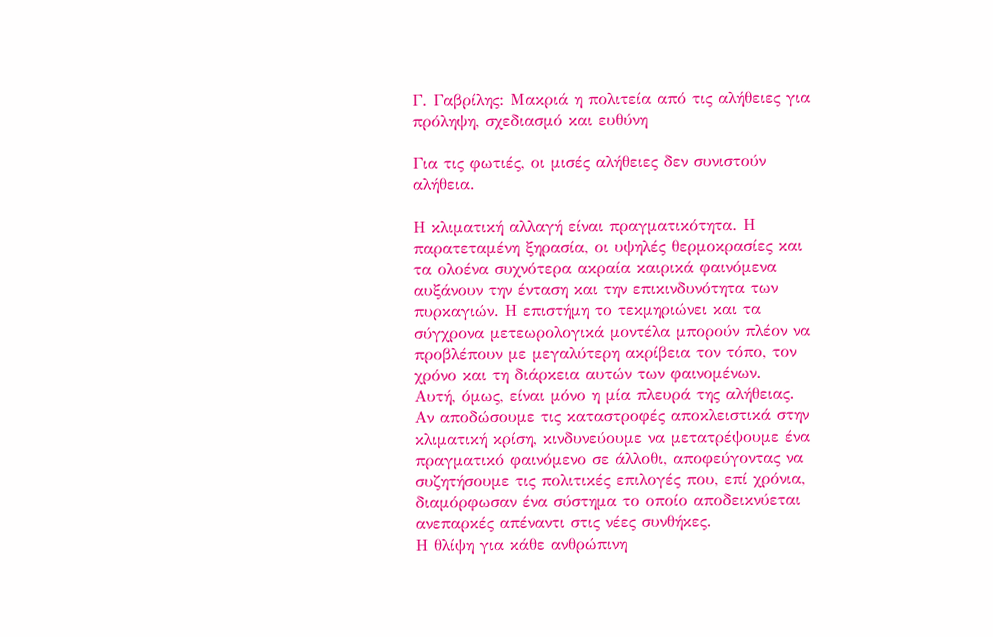Γ. Γαβρίλης: Μακριά η πολιτεία από τις αλήθειες για πρόληψη, σχεδιασμό και ευθύνη

Για τις φωτιές, οι μισές αλήθειες δεν συνιστούν αλήθεια.

Η κλιματική αλλαγή είναι πραγματικότητα. Η παρατεταμένη ξηρασία, οι υψηλές θερμοκρασίες και τα ολοένα συχνότερα ακραία καιρικά φαινόμενα αυξάνουν την ένταση και την επικινδυνότητα των πυρκαγιών. Η επιστήμη το τεκμηριώνει και τα σύγχρονα μετεωρολογικά μοντέλα μπορούν πλέον να προβλέπουν με μεγαλύτερη ακρίβεια τον τόπο, τον χρόνο και τη διάρκεια αυτών των φαινομένων.
Αυτή, όμως, είναι μόνο η μία πλευρά της αλήθειας.
Αν αποδώσουμε τις καταστροφές αποκλειστικά στην κλιματική κρίση, κινδυνεύουμε να μετατρέψουμε ένα πραγματικό φαινόμενο σε άλλοθι, αποφεύγοντας να συζητήσουμε τις πολιτικές επιλογές που, επί χρόνια, διαμόρφωσαν ένα σύστημα το οποίο αποδεικνύεται ανεπαρκές απέναντι στις νέες συνθήκες.
Η θλίψη για κάθε ανθρώπινη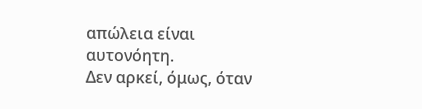απώλεια είναι αυτονόητη.
Δεν αρκεί, όμως, όταν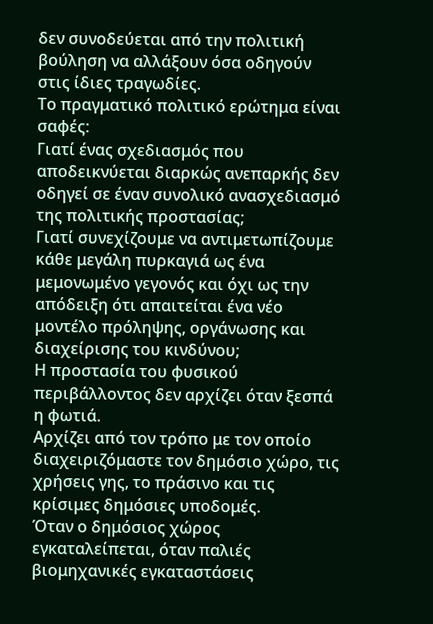δεν συνοδεύεται από την πολιτική βούληση να αλλάξουν όσα οδηγούν στις ίδιες τραγωδίες.
Το πραγματικό πολιτικό ερώτημα είναι σαφές:
Γιατί ένας σχεδιασμός που αποδεικνύεται διαρκώς ανεπαρκής δεν οδηγεί σε έναν συνολικό ανασχεδιασμό της πολιτικής προστασίας;
Γιατί συνεχίζουμε να αντιμετωπίζουμε κάθε μεγάλη πυρκαγιά ως ένα μεμονωμένο γεγονός και όχι ως την απόδειξη ότι απαιτείται ένα νέο μοντέλο πρόληψης, οργάνωσης και διαχείρισης του κινδύνου;
Η προστασία του φυσικού περιβάλλοντος δεν αρχίζει όταν ξεσπά η φωτιά.
Αρχίζει από τον τρόπο με τον οποίο διαχειριζόμαστε τον δημόσιο χώρο, τις χρήσεις γης, το πράσινο και τις κρίσιμες δημόσιες υποδομές.
Όταν ο δημόσιος χώρος εγκαταλείπεται, όταν παλιές βιομηχανικές εγκαταστάσεις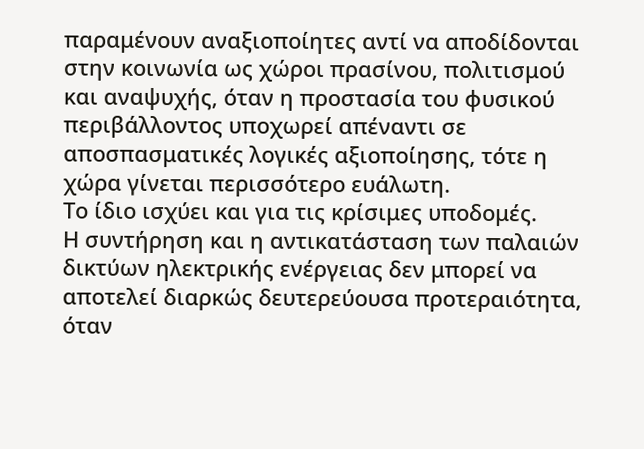παραμένουν αναξιοποίητες αντί να αποδίδονται στην κοινωνία ως χώροι πρασίνου, πολιτισμού και αναψυχής, όταν η προστασία του φυσικού περιβάλλοντος υποχωρεί απέναντι σε αποσπασματικές λογικές αξιοποίησης, τότε η χώρα γίνεται περισσότερο ευάλωτη.
Το ίδιο ισχύει και για τις κρίσιμες υποδομές.
Η συντήρηση και η αντικατάσταση των παλαιών δικτύων ηλεκτρικής ενέργειας δεν μπορεί να αποτελεί διαρκώς δευτερεύουσα προτεραιότητα, όταν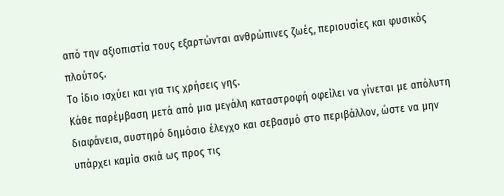από την αξιοπιστία τους εξαρτώνται ανθρώπινες ζωές, περιουσίες και φυσικός πλούτος.
Το ίδιο ισχύει και για τις χρήσεις γης.
Κάθε παρέμβαση μετά από μια μεγάλη καταστροφή οφείλει να γίνεται με απόλυτη διαφάνεια, αυστηρό δημόσιο έλεγχο και σεβασμό στο περιβάλλον, ώστε να μην υπάρχει καμία σκιά ως προς τις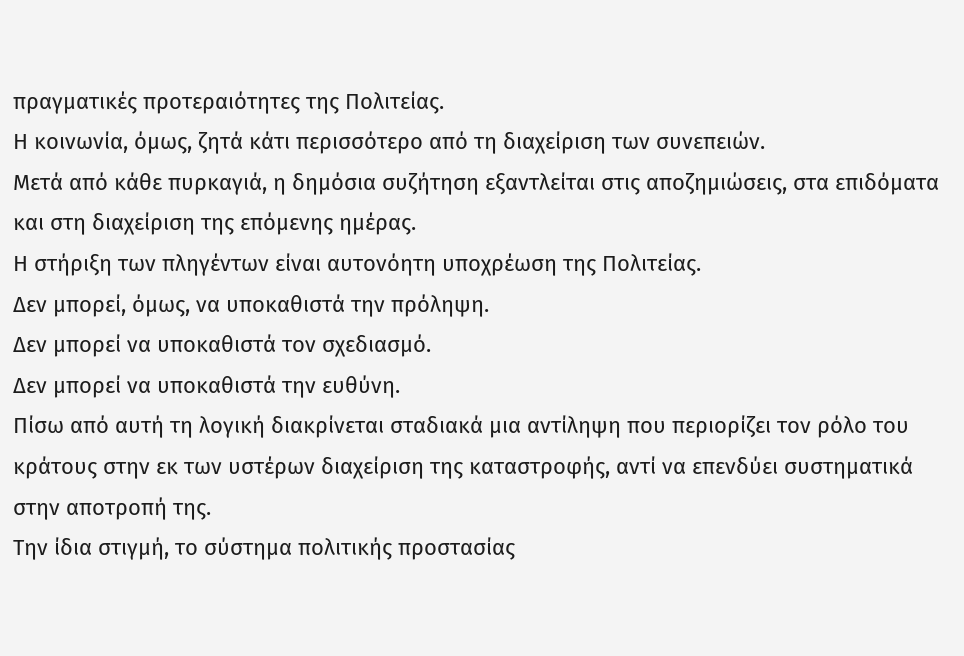πραγματικές προτεραιότητες της Πολιτείας.
Η κοινωνία, όμως, ζητά κάτι περισσότερο από τη διαχείριση των συνεπειών.
Μετά από κάθε πυρκαγιά, η δημόσια συζήτηση εξαντλείται στις αποζημιώσεις, στα επιδόματα και στη διαχείριση της επόμενης ημέρας.
Η στήριξη των πληγέντων είναι αυτονόητη υποχρέωση της Πολιτείας.
Δεν μπορεί, όμως, να υποκαθιστά την πρόληψη.
Δεν μπορεί να υποκαθιστά τον σχεδιασμό.
Δεν μπορεί να υποκαθιστά την ευθύνη.
Πίσω από αυτή τη λογική διακρίνεται σταδιακά μια αντίληψη που περιορίζει τον ρόλο του κράτους στην εκ των υστέρων διαχείριση της καταστροφής, αντί να επενδύει συστηματικά στην αποτροπή της.
Την ίδια στιγμή, το σύστημα πολιτικής προστασίας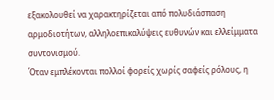εξακολουθεί να χαρακτηρίζεται από πολυδιάσπαση αρμοδιοτήτων, αλληλοεπικαλύψεις ευθυνών και ελλείμματα συντονισμού.
Όταν εμπλέκονται πολλοί φορείς χωρίς σαφείς ρόλους, η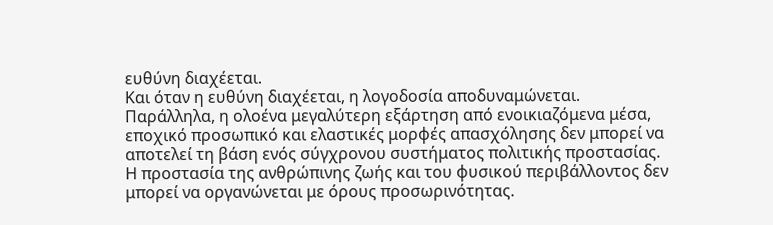ευθύνη διαχέεται.
Και όταν η ευθύνη διαχέεται, η λογοδοσία αποδυναμώνεται.
Παράλληλα, η ολοένα μεγαλύτερη εξάρτηση από ενοικιαζόμενα μέσα, εποχικό προσωπικό και ελαστικές μορφές απασχόλησης δεν μπορεί να αποτελεί τη βάση ενός σύγχρονου συστήματος πολιτικής προστασίας.
Η προστασία της ανθρώπινης ζωής και του φυσικού περιβάλλοντος δεν μπορεί να οργανώνεται με όρους προσωρινότητας.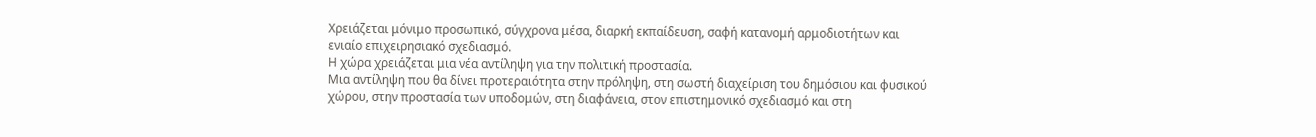Χρειάζεται μόνιμο προσωπικό, σύγχρονα μέσα, διαρκή εκπαίδευση, σαφή κατανομή αρμοδιοτήτων και ενιαίο επιχειρησιακό σχεδιασμό.
Η χώρα χρειάζεται μια νέα αντίληψη για την πολιτική προστασία.
Μια αντίληψη που θα δίνει προτεραιότητα στην πρόληψη, στη σωστή διαχείριση του δημόσιου και φυσικού χώρου, στην προστασία των υποδομών, στη διαφάνεια, στον επιστημονικό σχεδιασμό και στη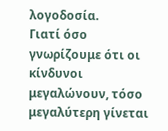λογοδοσία.
Γιατί όσο γνωρίζουμε ότι οι κίνδυνοι μεγαλώνουν, τόσο μεγαλύτερη γίνεται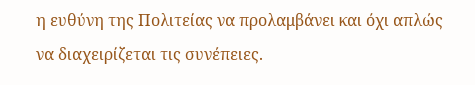η ευθύνη της Πολιτείας να προλαμβάνει και όχι απλώς να διαχειρίζεται τις συνέπειες.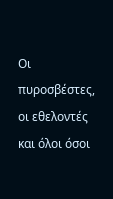Οι πυροσβέστες, οι εθελοντές και όλοι όσοι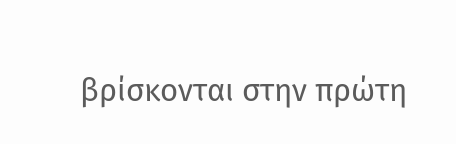βρίσκονται στην πρώτη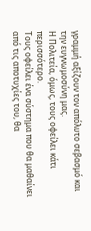γραμμή αξίζουν τον απόλυτο σεβασμό και την ευγνωμοσύνη μας.
Η Πολιτεία, όμως, τους οφείλει κάτι περισσότερο.
Τους οφείλει ένα σύστημα που θα μαθαίνει από τις αποτυχίες του, θα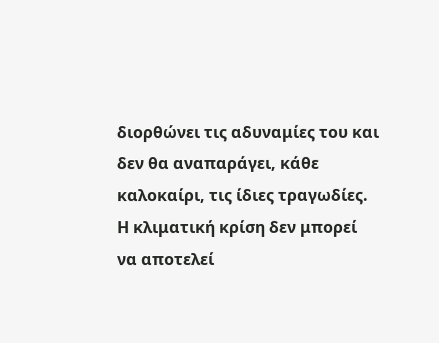διορθώνει τις αδυναμίες του και δεν θα αναπαράγει, κάθε καλοκαίρι, τις ίδιες τραγωδίες.
Η κλιματική κρίση δεν μπορεί να αποτελεί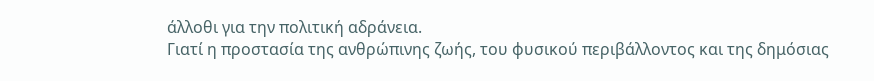άλλοθι για την πολιτική αδράνεια.
Γιατί η προστασία της ανθρώπινης ζωής, του φυσικού περιβάλλοντος και της δημόσιας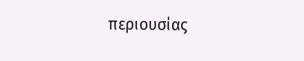περιουσίας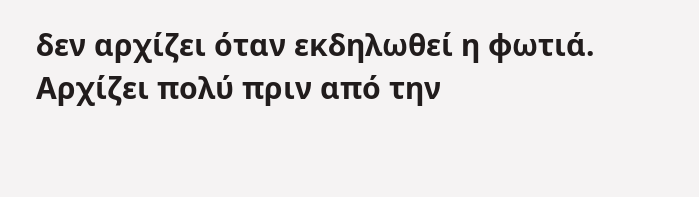δεν αρχίζει όταν εκδηλωθεί η φωτιά.
Αρχίζει πολύ πριν από την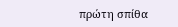πρώτη σπίθα